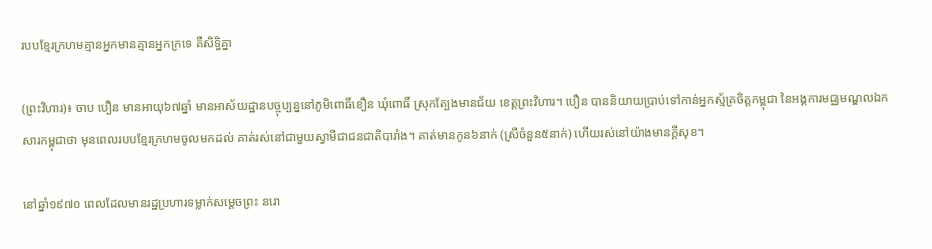របបខ្មែរក្រហមគ្មានអ្នកមានគ្មានអ្នកក្រទេ គឺសិទ្ធិគ្នា

(ព្រះវិហារ)៖ ចាប បឿន មានអាយុ៦៧ឆ្នាំ មានអាស័យដ្ឋានបច្ចុប្បន្ននៅភូមិពោធិ៍ខឿន ឃុំពោធិ៍ ស្រុកត្បែងមានជ័យ ខេត្តព្រះវិហារ។ បឿន បាននិយាយប្រាប់ទៅកាន់អ្នកស្ម័គ្រចិត្តកម្ពុជា នៃអង្គការមជ្ឈមណ្ឌលឯកសារកម្ពុជាថា មុនពេលរបបខ្មែរក្រហមចូលមកដល់ គាត់រស់នៅជាមួយស្វាមីជាជនជាតិបារាំង។ គាត់មានកូន៦នាក់ (ស្រីចំនួន៥នាក់) ហើយរស់នៅយ៉ាងមានក្តីសុខ។

នៅឆ្នាំ១៩៧០ ពេលដែលមានរដ្ឋប្រហារទម្លាក់សម្តេចព្រះ នរោ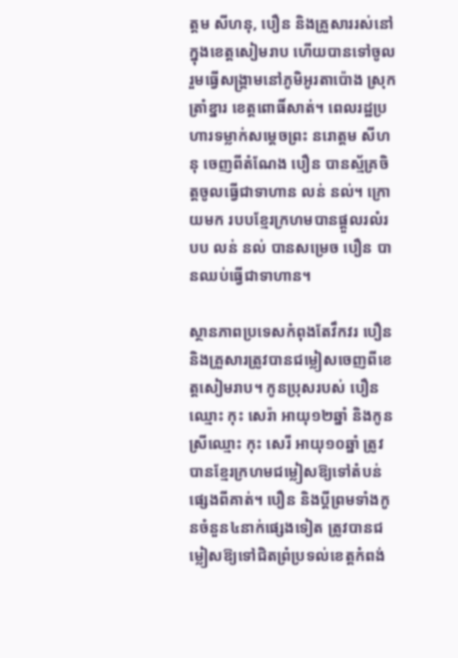ត្តម សីហនុ, បឿន និងគ្រួសាររស់នៅក្នុងខេត្តសៀមរាប ហើយបានទៅចូលរួមធ្វើសង្គ្រាមនៅភូមិអូរតាប៉ោង ស្រុកត្រាំខ្នារ ខេត្តពោធិ៍សាត់។ ពេលរដ្ឋប្រហារទម្លាក់សម្តេចព្រះ នរោត្តម សីហនុ ចេញពីតំណែង បឿន បានស្ម័គ្រចិត្តចូលធ្វើជាទាហាន លន់ នល់។ ក្រោយមក របបខ្មែរក្រហមបានផ្ដួលរលំរបប លន់ នល់ បានសម្រេច បឿន បានឈប់ធ្វើជាទាហាន។

ស្ថានភាពប្រទេសកំពុងតែវឹកវរ បឿន និងគ្រួសារត្រូវបានជម្លៀសចេញពីខេត្តសៀមរាប។ កូនប្រុសរបស់ បឿន ឈ្មោះ កុះ សេរ៉ា អាយុ១២ឆ្នាំ និងកូនស្រីឈ្មោះ កុះ សេរី អាយុ១០ឆ្នាំ ត្រូវបានខ្មែរក្រហមជម្លៀសឱ្យទៅតំបន់ផ្សេងពីគាត់។ បឿន និងប្ដីព្រមទាំងកូនចំនួន៤នាក់ផ្សេងទៀត ត្រូវបានជម្លៀសឱ្យទៅជិតព្រំប្រទល់ខេត្តកំពង់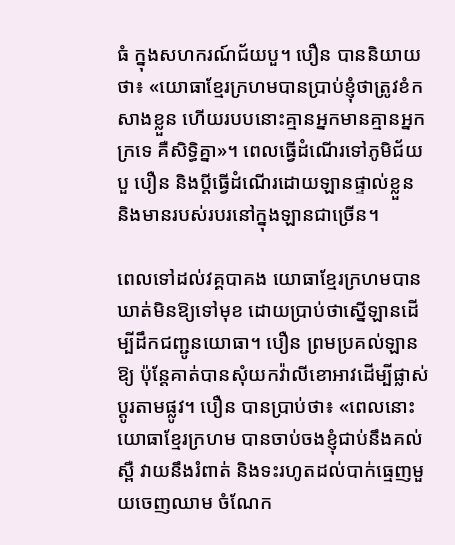ធំ ក្នុងសហករណ៍ជ័យបួ។ បឿន បាននិយាយថា៖ «យោធាខ្មែរក្រហមបានប្រាប់ខ្ញុំថាត្រូវខំកសាងខ្លួន ហើយរបបនោះគ្មានអ្នកមានគ្មានអ្នកក្រទេ គឺសិទ្ធិគ្នា»។ ពេលធ្វើដំណើរទៅភូមិជ័យបួ បឿន និងប្ដីធ្វើដំណើរដោយឡានផ្ទាល់ខ្លួន និងមានរបស់របរនៅក្នុងឡានជាច្រើន។

ពេលទៅដល់វគ្គបាគង យោធាខ្មែរក្រហមបានឃាត់មិនឱ្យទៅមុខ ដោយប្រាប់ថាស្នើឡានដើម្បីដឹកជញ្ជូនយោធា។ បឿន ព្រមប្រគល់ឡានឱ្យ ប៉ុន្តែគាត់បានសុំយកវ៉ាលីខោអាវដើម្បីផ្លាស់ប្តូរតាមផ្លូវ។ បឿន បានប្រាប់ថា៖ «ពេលនោះ យោធាខ្មែរក្រហម បានចាប់ចងខ្ញុំជាប់នឹងគល់ស្ពឺ វាយនឹងរំពាត់ និងទះរហូតដល់បាក់ធ្មេញមួយចេញឈាម ចំណែក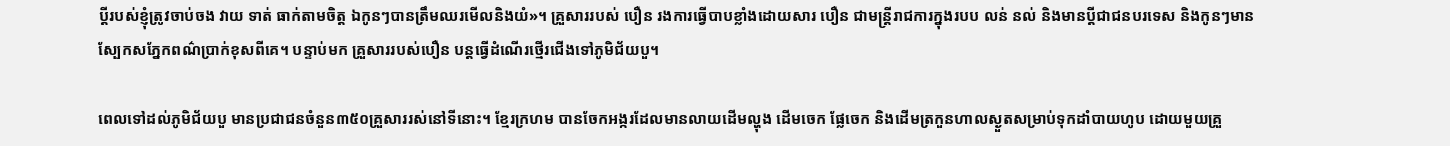ប្ដីរបស់ខ្ញុំត្រូវចាប់ចង វាយ ទាត់ ធាក់តាមចិត្ត ឯកូនៗបានត្រឹមឈរមើលនិងយំ»។ គ្រួសាររបស់ បឿន រងការធ្វើបាបខ្លាំងដោយសារ បឿន ជាមន្រ្តីរាជការក្នុងរបប លន់ នល់ និងមានប្ដីជាជនបរទេស និងកូនៗមានស្បែកសភ្នែកពណ៌ប្រាក់ខុសពីគេ។ បន្ទាប់មក គ្រួសាររបស់បឿន បន្តធ្វើដំណើរថ្មើរជើងទៅភូមិជ័យបួ។

ពេលទៅដល់ភូមិជ័យបួ មានប្រជាជនចំនួន៣៥០គ្រួសាររស់នៅទីនោះ។ ខ្មែរក្រហម បានចែកអង្ករដែលមានលាយដើមល្ហុង ដើមចេក ផ្លែចេក និងដើមត្រកួនហាលស្ងួតសម្រាប់ទុកដាំបាយហូប ដោយមួយគ្រួ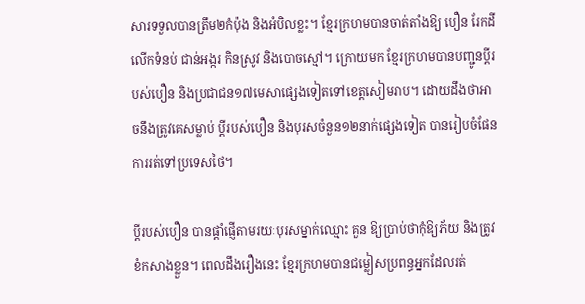សារទទួលបានត្រឹម២កំប៉ុង និងអំបិលខ្លះ។ ខ្មែរក្រហមបានចាត់តាំងឱ្យ បឿន រែកដី លើកទំនប់ ជាន់អង្ករ កិនស្រូវ និងបោចស្មៅ។ ក្រោយមក ខ្មែរក្រហមបានបញ្ជូនប្ដីរបស់បឿន និងប្រជាជន១៧មេសាផ្សេងទៀតទៅខេត្តសៀមរាប។ ដោយដឹងថាអាចនឹងត្រូវគេសម្លាប់ ប្ដីរបស់បឿន និងបុរសចំនួន១២នាក់ផ្សេងទៀត បានរៀបចំផែនការរត់ទៅប្រទេសថៃ។

ប្ដីរបស់បឿន បានផ្តាំផ្ញើតាមរយៈបុរសម្នាក់ឈ្មោះ គួន ឱ្យប្រាប់ថាកុំឱ្យភ័យ និងត្រូវខំកសាងខ្លួន។ ពេលដឹងរឿងនេះ ខ្មែរក្រហមបានជម្លៀសប្រពន្ធអ្នកដែលរត់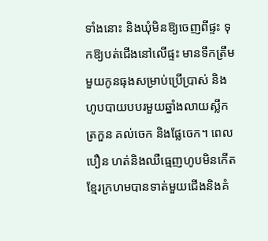ទាំងនោះ និងឃុំមិនឱ្យចេញពីផ្ទះ ទុកឱ្យបត់ជើងនៅលើផ្ទះ មានទឹកត្រឹមមួយកូនធុងសម្រាប់ប្រើប្រាស់ និងហូបបាយបបរមួយឆ្នាំងលាយស្លឹកត្រកួន គល់ចេក និងផ្លែចេក។ ពេល បឿន ហត់និងឈឺធ្មេញហូបមិនកើត ខ្មែរក្រហមបានទាត់មួយជើងនិងគំ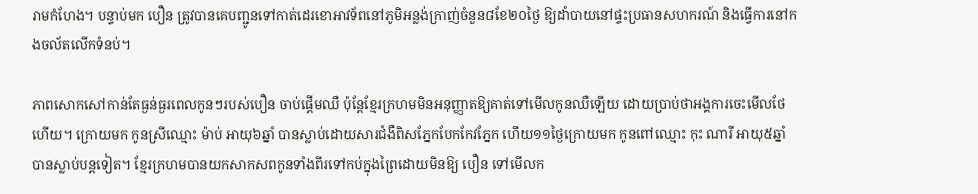រាមកំហែង។ បន្ទាប់មក បឿន ត្រូវបានគេបញ្ជូនទៅកាត់ដេរខោអាវទ័ពនៅភូមិអន្លង់ក្រាញ់ចំនួន៨ខែ២០ថ្ងៃ ឱ្យដាំបាយនៅផ្ទះប្រធានសហករណ៍ និងធ្វើការនៅកងចល័តលើកទំនប់។

ភាពសោកសៅកាន់តែធ្ងន់ធ្ងរពេលកូនៗរបស់បឿន ចាប់ផ្តើមឈឺ ប៉ុន្តែខ្មែរក្រហមមិនអនុញ្ញាតឱ្យគាត់ទៅមើលកូនឈឺឡើយ ដោយប្រាប់ថាអង្គការចេះមើលថែហើយ។ ក្រោយមក កូនស្រីឈ្មោះ ម៉ាប់ អាយុ៦ឆ្នាំ បានស្លាប់ដោយសារជំងឺពិសភ្នែកបែកកែវភ្នែក ហើយ១១ថ្ងៃក្រោយមក កូនពៅឈ្មោះ កុះ ណារី អាយុ៥ឆ្នាំ បានស្លាប់បន្តទៀត។ ខ្មែរក្រហមបានយកសាកសពកូនទាំងពីរទៅកប់ក្នុងព្រៃដោយមិនឱ្យ បឿន ទៅមើលក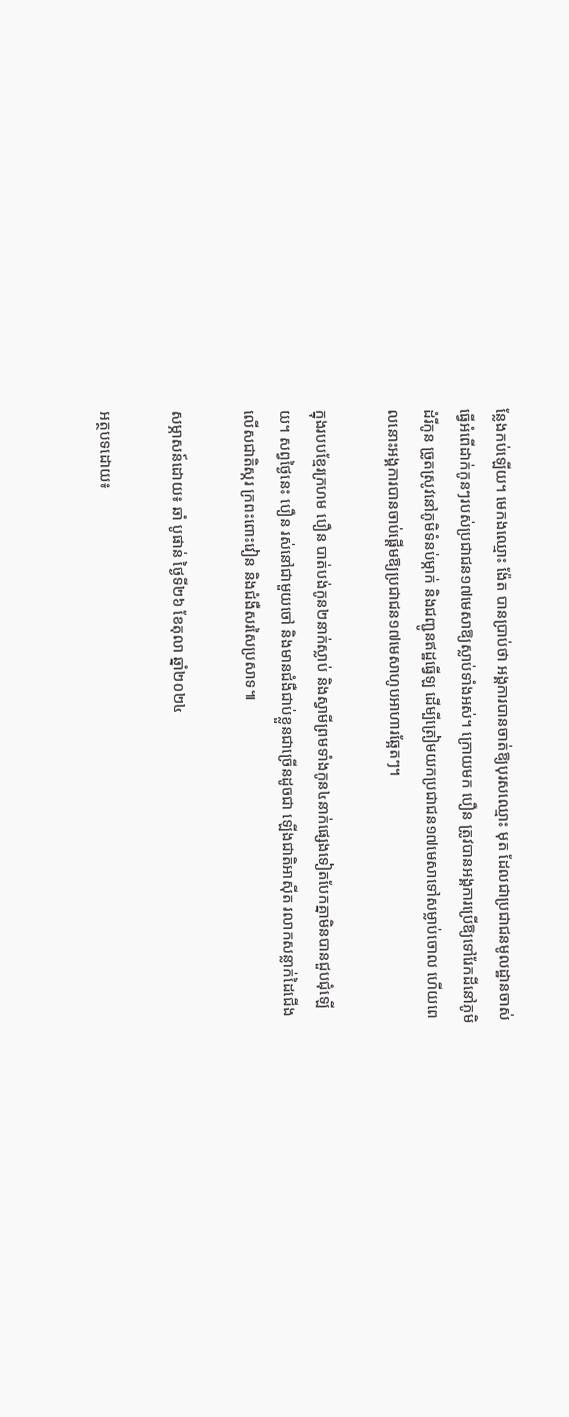ន្លែងកប់ឡើយ។ មេកងឈ្មោះ ង៉ែត បានប្រាប់ថា អង្គការបានចាត់ឱ្យបុរសឈ្មោះ មុត ដែលជាប្រជាជនមូលដ្ឋានចាស់ ធ្វើអំពើដាក់កូនៗរបស់ប្រជាជន១៧មេសាឱ្យស្លាប់ទាំងអស់។ ក្រោយមក បឿន ត្រូវបានអង្គការប្រើឱ្យទៅរែកដីនៅភូមិដំរីកូន ច្រូតស្រូវនៅភូមិទំនប់ម្កាក់ និងជញ្ជូនឥដ្ឋធ្វើឡ ដើម្បីត្រៀមយកប្រជាជន១៧មេសាទៅសម្លាប់ចោល ហើយពេលនោះអង្គការបានចាប់ផ្តើមឱ្យប្រជាជន១៧មេសាហូបអាហារឆ្អែតៗ។

ក្នុងរបបខ្មែរក្រហម បឿន បាត់បង់កូន២នាក់ស្លាប់ និងស្វាមីព្រមទាំងកូន៤នាក់ផ្សេងទៀតបែកគ្នាមិនបានជួបជុំឡើយ។ សព្វថ្ងៃនេះ បឿន រស់នៅជាមួយចៅ និងមានជំងឺជាប់ខ្លួនជាច្រើនដូចជា ឡើងជាតិអាស៊ីត រលាកសន្លាក់ដៃជើង លើសជាតិស្ករ ក្រពះពោះវៀន និងជំងឺសរសៃប្រសាទ៕

សម្ភាសន៍ដោយ៖ ឆាំ បូផាន់ ថ្ងៃទី២៦ ខែតុលា ឆ្នាំ២០២៤

អត្ថបទដោយ៖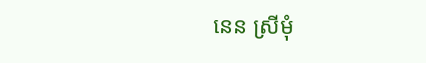នេន ស្រីមុំ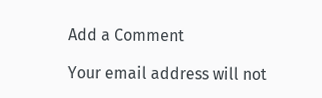Add a Comment

Your email address will not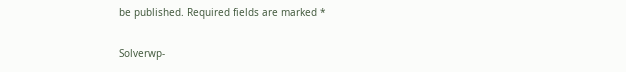be published. Required fields are marked *

Solverwp-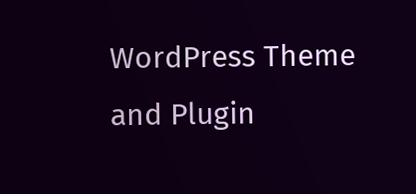WordPress Theme and Plugin